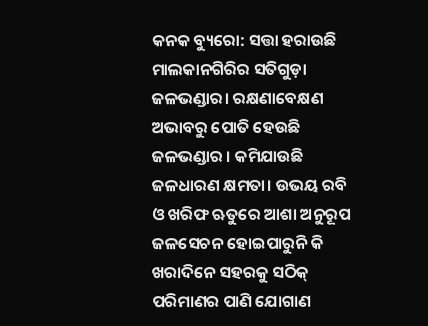କନକ ବ୍ୟୁରୋ: ସତ୍ତା ହରାଉଛି ମାଲକାନଗିରିର ସତିଗୁଡ଼ା ଜଳଭଣ୍ଡାର। ରକ୍ଷଣାବେକ୍ଷଣ ଅଭାବରୁ ପୋତି ହେଉଛି ଜଳଭଣ୍ଡାର । କମିଯାଉଛି ଜଳଧାରଣ କ୍ଷମତା। ଉଭୟ ରବି ଓ ଖରିଫ ଋତୁରେ ଆଶା ଅନୁରୂପ ଜଳସେଚନ ହୋଇପାରୁନି କି ଖରାଦିନେ ସହରକୁ ସଠିକ୍‌ ପରିମାଣର ପାଣି ଯୋଗାଣ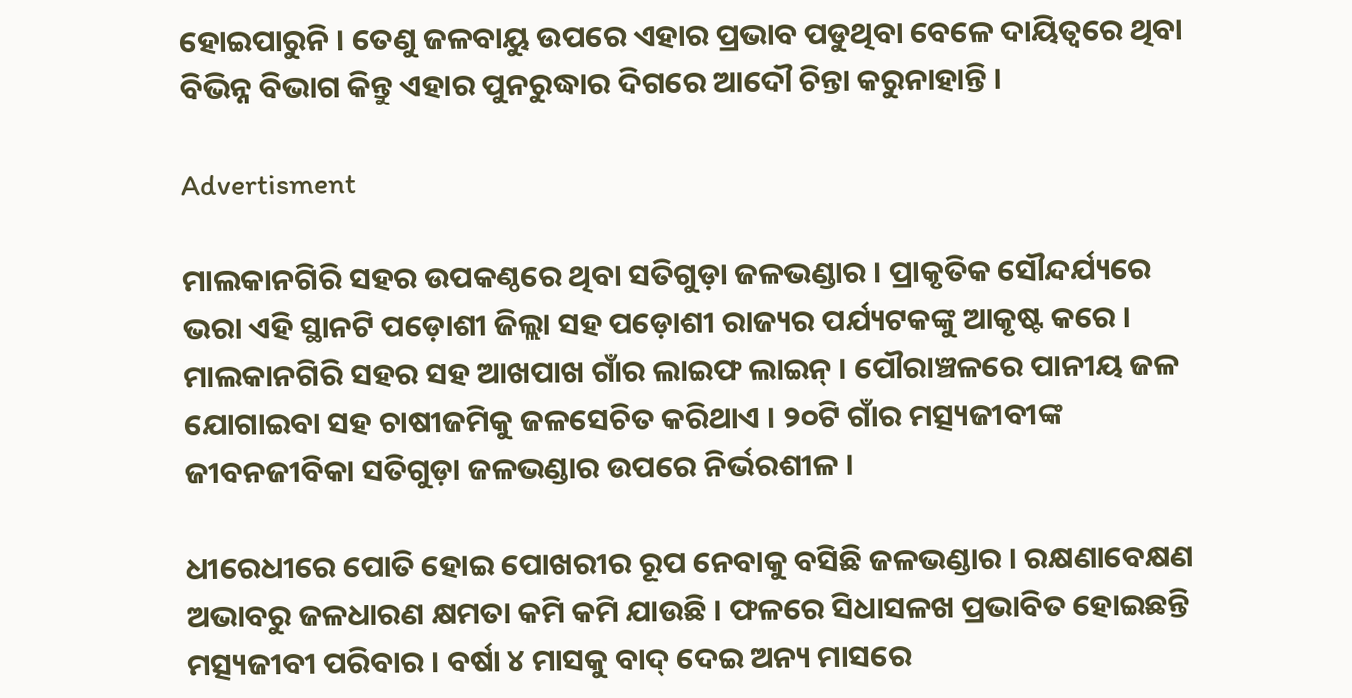ହୋଇପାରୁନି । ତେଣୁ ଜଳବାୟୁ ଉପରେ ଏହାର ପ୍ରଭାବ ପଡୁଥିବା ବେଳେ ଦାୟିତ୍ୱରେ ଥିବା ବିଭିନ୍ନ ବିଭାଗ କିନ୍ତୁ ଏହାର ପୁନରୁଦ୍ଧାର ଦିଗରେ ଆଦୌ ଚିନ୍ତା କରୁନାହାନ୍ତି ।

Advertisment

ମାଲକାନଗିରି ସହର ଉପକଣ୍ଠରେ ଥିବା ସତିଗୁଡ଼ା ଜଳଭଣ୍ଡାର । ପ୍ରାକୃତିକ ସୌନ୍ଦର୍ଯ୍ୟରେ ଭରା ଏହି ସ୍ଥାନଟି ପଡ଼ୋଶୀ ଜିଲ୍ଲା ସହ ପଡ଼ୋଶୀ ରାଜ୍ୟର ପର୍ଯ୍ୟଟକଙ୍କୁ ଆକୃଷ୍ଟ କରେ । ମାଲକାନଗିରି ସହର ସହ ଆଖପାଖ ଗାଁର ଲାଇଫ ଲାଇନ୍ । ପୌରାଞ୍ଚଳରେ ପାନୀୟ ଜଳ ଯୋଗାଇବା ସହ ଚାଷୀଜମିକୁ ଜଳସେଚିତ କରିଥାଏ । ୨୦ଟି ଗାଁର ମତ୍ସ୍ୟଜୀବୀଙ୍କ ଜୀବନଜୀବିକା ସତିଗୁଡ଼ା ଜଳଭଣ୍ଡାର ଉପରେ ନିର୍ଭରଶୀଳ ।

ଧୀରେଧୀରେ ପୋତି ହୋଇ ପୋଖରୀର ରୂପ ନେବାକୁ ବସିଛି ଜଳଭଣ୍ଡାର । ରକ୍ଷଣାବେକ୍ଷଣ ଅଭାବରୁ ଜଳଧାରଣ କ୍ଷମତା କମି କମି ଯାଉଛି । ଫଳରେ ସିଧାସଳଖ ପ୍ରଭାବିତ ହୋଇଛନ୍ତି ମତ୍ସ୍ୟଜୀବୀ ପରିବାର । ବର୍ଷା ୪ ମାସକୁ ବାଦ୍‌ ଦେଇ ଅନ୍ୟ ମାସରେ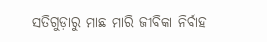ସତିଗୁଡ଼ାରୁ ମାଛ ମାରି ଜୀବିକା ନିର୍ବାହ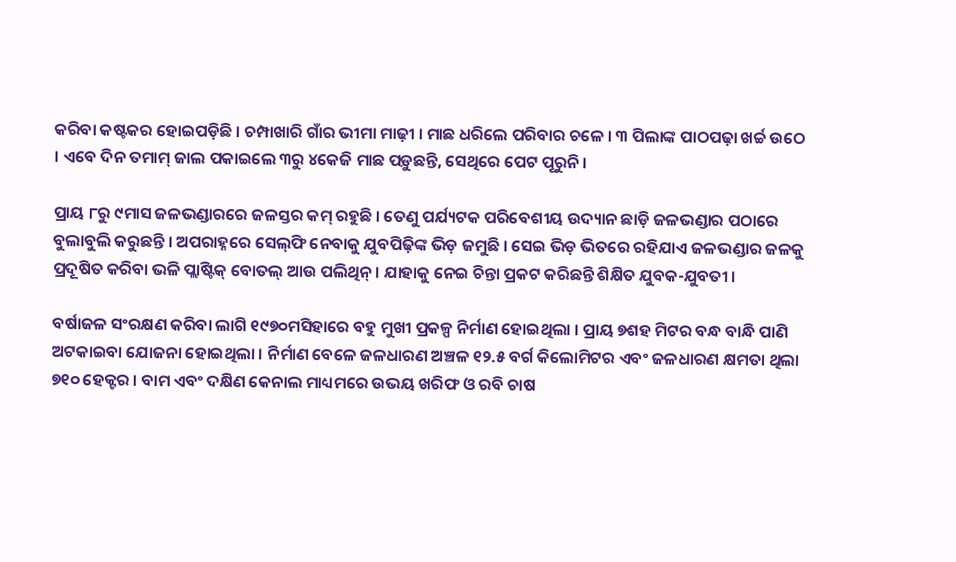କରିବା କଷ୍ଟକର ହୋଇପଡ଼ିଛି । ଚମ୍ପାଖାରି ଗାଁର ଭୀମା ମାଢ଼ୀ । ମାଛ ଧରିଲେ ପରିବାର ଚଳେ । ୩ ପିଲାଙ୍କ ପାଠପଢ଼ା ଖର୍ଚ୍ଚ ଉଠେ । ଏବେ ଦିନ ତମାମ୍‌ ଜାଲ ପକାଇଲେ ୩ରୁ ୪କେଜି ମାଛ ପଡ଼ୁଛନ୍ତି, ସେଥିରେ ପେଟ ପୂରୁନି ।

ପ୍ରାୟ ୮ରୁ ୯ମାସ ଜଳଭଣ୍ଡାରରେ ଜଳସ୍ତର କମ୍‌ ରହୁଛି । ତେଣୁ ପର୍ଯ୍ୟଟକ ପରିବେଶୀୟ ଉଦ୍ୟାନ ଛାଡ଼ି ଜଳଭଣ୍ଡାର ପଠାରେ ବୁଲାବୁଲି କରୁଛନ୍ତି । ଅପରାହ୍ନରେ ସେଲ୍‌ଫି ନେବାକୁ ଯୁବପିଢ଼ିଙ୍କ ଭିଡ଼ ଜମୁଛି । ସେଇ ଭିଡ଼ ଭିତରେ ରହିଯାଏ ଜଳଭଣ୍ଡାର ଜଳକୁ ପ୍ରଦୂଷିତ କରିବା ଭଳି ପ୍ଲାଷ୍ଟିକ୍‌ ବୋତଲ୍ ଆଉ ପଲିଥିନ୍‌ । ଯାହାକୁ ନେଇ ଚିନ୍ତା ପ୍ରକଟ କରିଛନ୍ତି ଶିକ୍ଷିତ ଯୁବକ-ଯୁବତୀ ।

ବର୍ଷାଜଳ ସଂରକ୍ଷଣ କରିବା ଲାଗି ୧୯୭୦ମସିହାରେ ବହୁ ମୁଖୀ ପ୍ରକଳ୍ପ ନିର୍ମାଣ ହୋଇଥିଲା । ପ୍ରାୟ ୭ଶହ ମିଟର ବନ୍ଧ ବାନ୍ଧି ପାଣି ଅଟକାଇବା ଯୋଜନା ହୋଇଥିଲା । ନିର୍ମାଣ ବେଳେ ଜଳଧାରଣ ଅଞ୍ଚଳ ୧୨.୫ ବର୍ଗ କିଲୋମିଟର ଏବଂ ଜଳଧାରଣ କ୍ଷମତା ଥିଲା ୭୧୦ ହେକ୍ଟର । ବାମ ଏବଂ ଦକ୍ଷିଣ କେନାଲ ମାଧ୍ୟମରେ ଉଭୟ ଖରିଫ ଓ ରବି ଚାଷ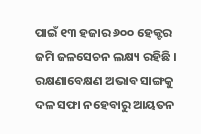ପାଇଁ ୧୩ ହଜାର ୬୦୦ ହେକ୍ଟର ଜମି ଜଳସେଚନ ଲକ୍ଷ୍ୟ ରହିଛି । ରକ୍ଷଣାବେକ୍ଷଣ ଅଭାବ ସାଙ୍ଗକୁ ଦଳ ସଫା ନହେବାରୁ ଆୟତନ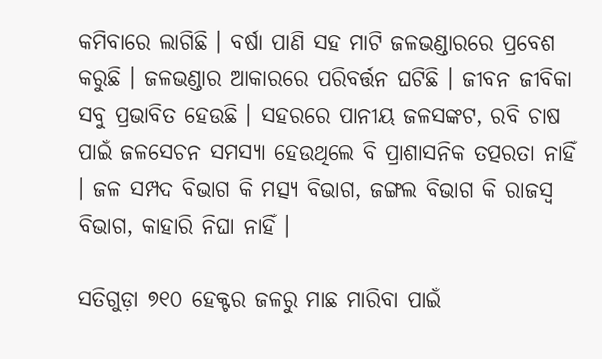କମିବାରେ ଲାଗିଛି । ବର୍ଷା ପାଣି ସହ ମାଟି ଜଳଭଣ୍ଡାରରେ ପ୍ରବେଶ କରୁଛି । ଜଳଭଣ୍ଡାର ଆକାରରେ ପରିବର୍ତ୍ତନ ଘଟିଛି । ଜୀବନ ଜୀବିକା ସବୁ ପ୍ରଭାବିତ ହେଉଛି । ସହରରେ ପାନୀୟ ଜଳସଙ୍କଟ, ରବି ଚାଷ ପାଇଁ ଜଳସେଚନ ସମସ୍ୟା ହେଉଥିଲେ ବି ପ୍ରାଶାସନିକ ତତ୍ପରତା ନାହିଁ । ଜଳ ସମ୍ପଦ ବିଭାଗ କି ମତ୍ସ୍ୟ ବିଭାଗ, ଜଙ୍ଗଲ ବିଭାଗ କି ରାଜସ୍ୱ ବିଭାଗ, କାହାରି ନିଘା ନାହିଁ ।

ସତିଗୁଡ଼ା ୭୧୦ ହେକ୍ଟର ଜଳରୁ ମାଛ ମାରିବା ପାଇଁ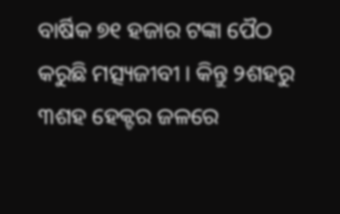ବାର୍ଷିକ ୭୧ ହଜାର ଟଙ୍କା ପୈଠ କରୁଛି ମତ୍ସ୍ୟଜୀବୀ । କିନ୍ତୁ ୨ଶହରୁ ୩ଶହ ହେକ୍ଟର ଜଳରେ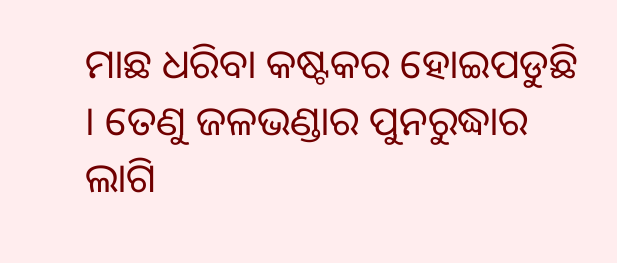ମାଛ ଧରିବା କଷ୍ଟକର ହୋଇପଡୁଛି । ତେଣୁ ଜଳଭଣ୍ଡାର ପୁନରୁଦ୍ଧାର ଲାଗି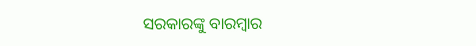ସରକାରଙ୍କୁ ବାରମ୍ବାର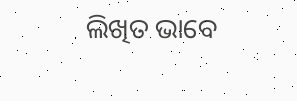ଲିଖିତ ଭାବେ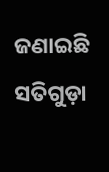ଜଣାଇଛି ସତିଗୁଡ଼ା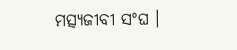ମତ୍ସ୍ୟଜୀବୀ ସଂଘ ।